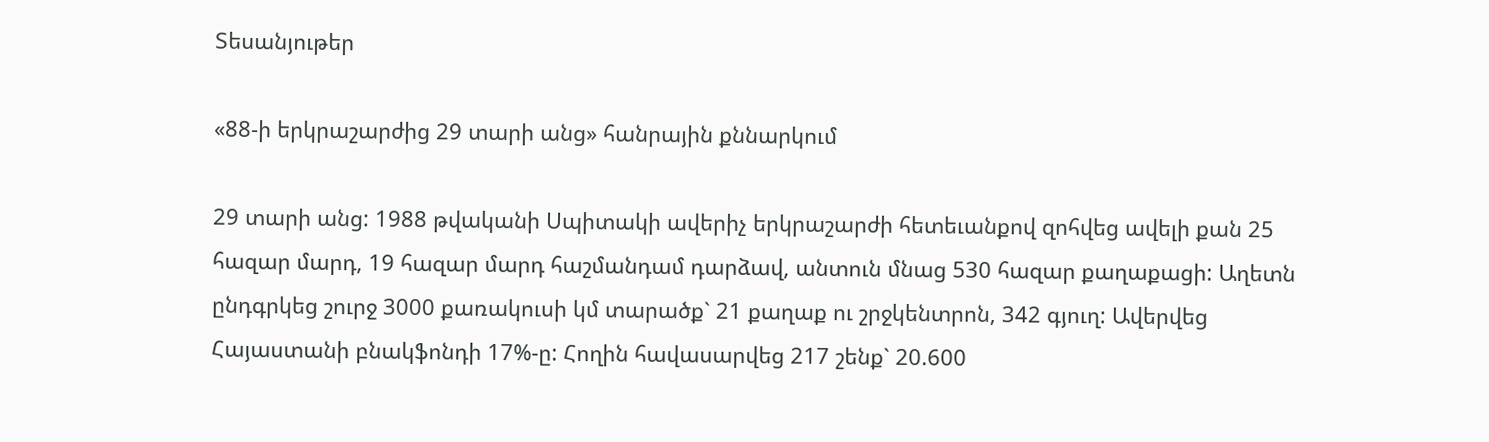Տեսանյութեր

«88-ի երկրաշարժից 29 տարի անց» հանրային քննարկում

29 տարի անց: 1988 թվականի Սպիտակի ավերիչ երկրաշարժի հետեւանքով զոհվեց ավելի քան 25 հազար մարդ, 19 հազար մարդ հաշմանդամ դարձավ, անտուն մնաց 530 հազար քաղաքացի: Աղետն ընդգրկեց շուրջ 3000 քառակուսի կմ տարածք` 21 քաղաք ու շրջկենտրոն, 342 գյուղ: Ավերվեց Հայաստանի բնակֆոնդի 17%-ը: Հողին հավասարվեց 217 շենք` 20.600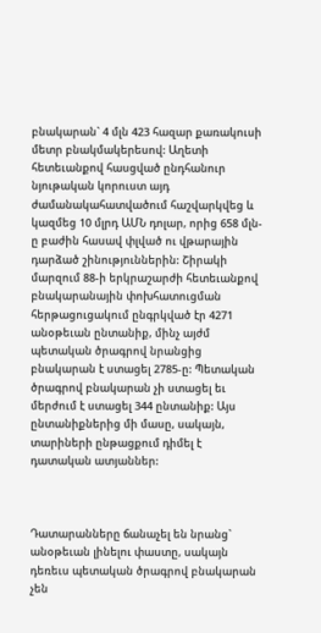բնակարան` 4 մլն 423 հազար քառակուսի մետր բնակմակերեսով: Աղետի հետեւանքով հասցված ընդհանուր նյութական կորուստ այդ ժամանակահատվածում հաշվարկվեց և կազմեց 10 մլրդ ԱՄՆ դոլար, որից 658 մլն-ը բաժին հասավ փլված ու վթարային դարձած շինություններին: Շիրակի մարզում 88-ի երկրաշարժի հետեւանքով բնակարանային փոխհատուցման հերթացուցակում ընգրկված էր 4271 անօթեւան ընտանիք, մինչ այժմ պետական ծրագրով նրանցից բնակարան է ստացել 2785-ը: Պետական ծրագրով բնակարան չի ստացել եւ մերժում է ստացել 344 ընտանիք: Այս ընտանիքներից մի մասը, սակայն, տարիների ընթացքում դիմել է դատական ատյաններ:



Դատարանները ճանաչել են նրանց` անօթեւան լինելու փաստը, սակայն դեռեւս պետական ծրագրով բնակարան չեն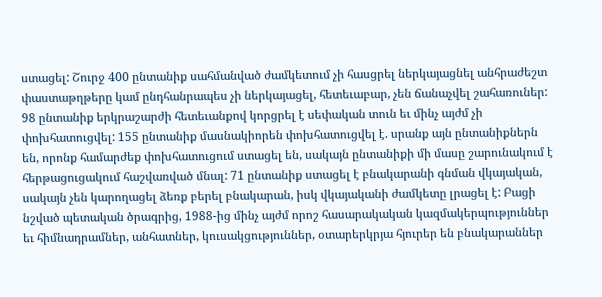ստացել: Շուրջ 400 ընտանիք սահմանված ժամկետում չի հասցրել ներկայացնել անհրաժեշտ փաստաթղթերը կամ ընդհանրապես չի ներկայացել, հետեւաբար, չեն ճանաչվել շահառուներ: 98 ընտանիք երկրաշարժի հետեւանքով կորցրել է սեփական տուն եւ մինչ այժմ չի փոխհատուցվել: 155 ընտանիք մասնակիորեն փոխհատուցվել է. սրանք այն ընտանիքներն են, որոնք համարժեք փոխհատուցում ստացել են, սակայն ընտանիքի մի մասը շարունակում է հերթացուցակում հաշվառված մնալ: 71 ընտանիք ստացել է բնակարանի գնման վկայական, սակայն չեն կարողացել ձեռք բերել բնակարան, իսկ վկայականի ժամկետը լրացել է: Բացի նշված պետական ծրագրից, 1988-ից մինչ այժմ որոշ հասարակական կազմակերպություններ եւ հիմնադրամներ, անհատներ, կուսակցություններ, օտարերկրյա հյուրեր են բնակարաններ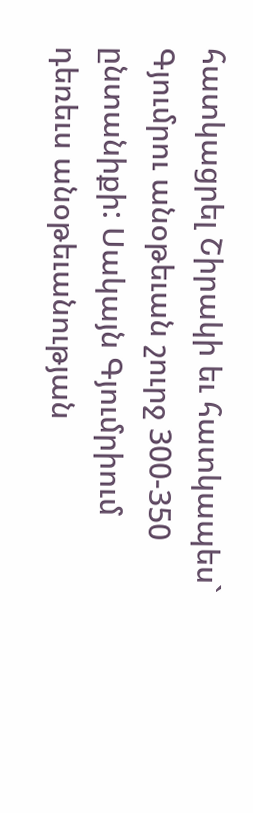հատկացրել Շիրակի եւ հատկապես` Գյումրու անօթեւան շուրջ 300-350 ընտանիքի: Սակայն Գյումրիում դեռեւս անօթեւանության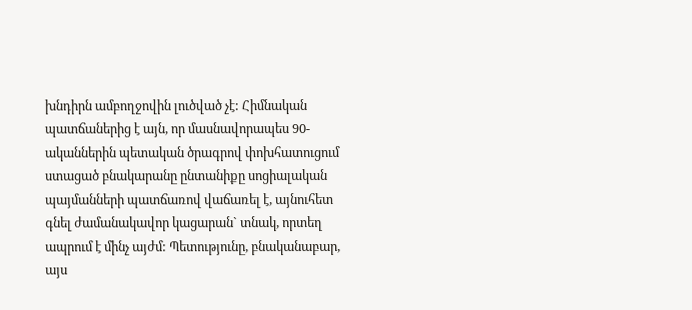խնդիրն ամբողջովին լուծված չէ: Հիմնական պատճաներից է այն, որ մասնավորապես 90-ականներին պետական ծրագրով փոխհատուցում ստացած բնակարանը ընտանիքը սոցիալական պայմանների պատճառով վաճառել է, այնուհետ գնել ժամանակավոր կացարան` տնակ, որտեղ ապրում է մինչ այժմ: Պետությունը, բնականաբար, այս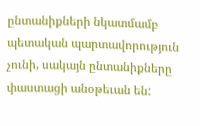ընտանիքների նկատմամբ պետական պարտավորություն չունի, սակայն ընտանիքները փաստացի անօթեւան են: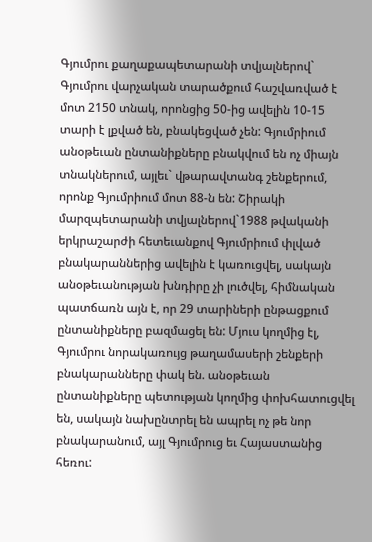Գյումրու քաղաքապետարանի տվյալներով` Գյումրու վարչական տարածքում հաշվառված է մոտ 2150 տնակ, որոնցից 50-ից ավելին 10-15 տարի է լքված են, բնակեցված չեն: Գյումրիում անօթեւան ընտանիքները բնակվում են ոչ միայն տնակներում, այլեւ` վթարավտանգ շենքերում, որոնք Գյումրիում մոտ 88-ն են: Շիրակի մարզպետարանի տվյալներով`1988 թվականի երկրաշարժի հետեւանքով Գյումրիում փլված բնակարաններից ավելին է կառուցվել, սակայն անօթեւանության խնդիրը չի լուծվել, հիմնական պատճառն այն է, որ 29 տարիների ընթացքում ընտանիքները բազմացել են: Մյուս կողմից էլ, Գյումրու նորակառույց թաղամասերի շենքերի բնակարանները փակ են. անօթեւան ընտանիքները պետության կողմից փոխհատուցվել են, սակայն նախընտրել են ապրել ոչ թե նոր բնակարանում, այլ Գյումրուց եւ Հայաստանից հեռու: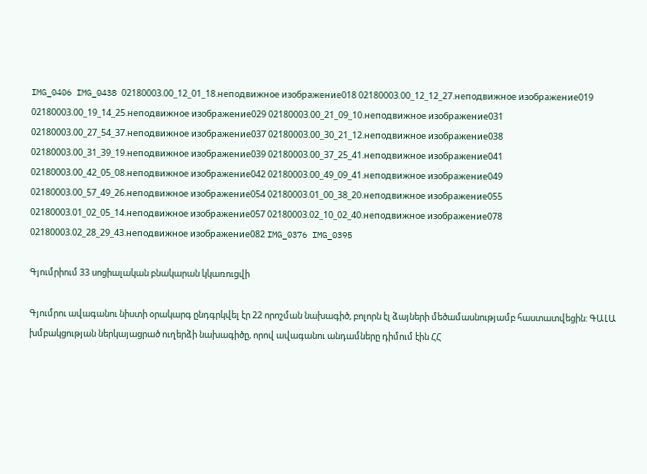IMG_0406 IMG_0438 02180003.00_12_01_18.неподвижное изображение018 02180003.00_12_12_27.неподвижное изображение019 02180003.00_19_14_25.неподвижное изображение029 02180003.00_21_09_10.неподвижное изображение031 02180003.00_27_54_37.неподвижное изображение037 02180003.00_30_21_12.неподвижное изображение038 02180003.00_31_39_19.неподвижное изображение039 02180003.00_37_25_41.неподвижное изображение041 02180003.00_42_05_08.неподвижное изображение042 02180003.00_49_09_41.неподвижное изображение049 02180003.00_57_49_26.неподвижное изображение054 02180003.01_00_38_20.неподвижное изображение055 02180003.01_02_05_14.неподвижное изображение057 02180003.02_10_02_40.неподвижное изображение078 02180003.02_28_29_43.неподвижное изображение082 IMG_0376 IMG_0395

Գյումրիում 33 սոցիալական բնակարան կկառուցվի

Գյումրու ավագանու նիստի օրակարգ ընդգրկվել էր 22 որոշման նախագիծ, բոլորն էլ ձայների մեծամասնությամբ հաստատվեցին: ԳԱԼԱ խմբակցության ներկայացրած ուղերձի նախագիծը, որով ավագանու անդամները դիմում էին ՀՀ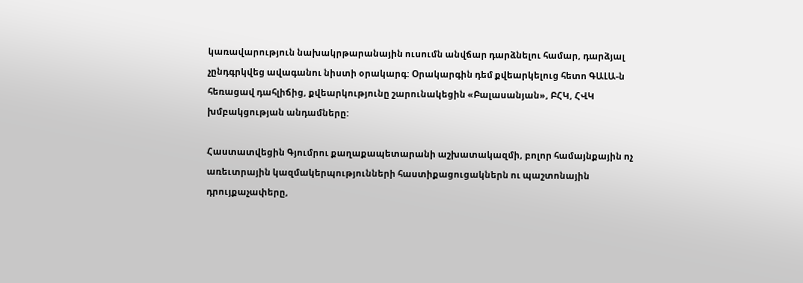կառավարություն նախակրթարանային ուսումն անվճար դարձնելու համար, դարձյալ չընդգրկվեց ավագանու նիստի օրակարգ: Օրակարգին դեմ քվեարկելուց հետո ԳԱԼԱ-ն հեռացավ դահլիճից, քվեարկությունը շարունակեցին «Բալասանյան», ԲՀԿ, ՀՎԿ խմբակցության անդամները:

Հաստատվեցին Գյումրու քաղաքապետարանի աշխատակազմի, բոլոր համայնքային ոչ առեւտրային կազմակերպությունների հաստիքացուցակներն ու պաշտոնային դրույքաչափերը,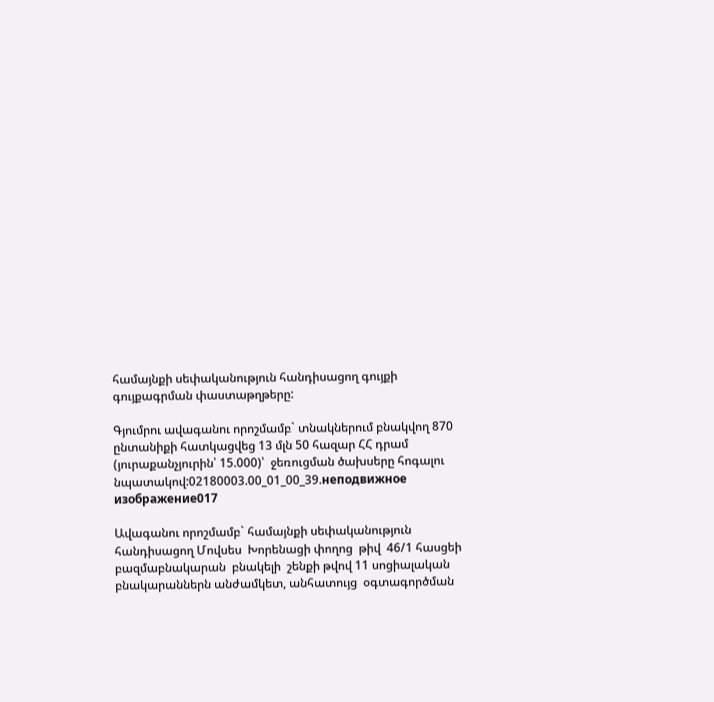համայնքի սեփականություն հանդիսացող գույքի գույքագրման փաստաթղթերը:

Գյումրու ավագանու որոշմամբ` տնակներում բնակվող 870 ընտանիքի հատկացվեց 13 մլն 50 հազար ՀՀ դրամ (յուրաքանչյուրին՝ 15.000)՝  ջեռուցման ծախսերը հոգալու նպատակով:02180003.00_01_00_39.неподвижное изображение017

Ավագանու որոշմամբ` համայնքի սեփականություն  հանդիսացող Մովսես  Խորենացի փողոց  թիվ  46/1 հասցեի  բազմաբնակարան  բնակելի  շենքի թվով 11 սոցիալական  բնակարաններն անժամկետ, անհատույց  օգտագործման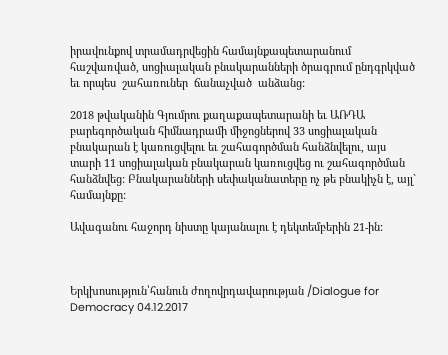իրավունքով տրամադրվեցին համայնքապետարանում  հաշվառված, սոցիալական բնակարանների ծրագրում ընդգրկված  եւ որպես  շահառուներ  ճանաչված  անձանց:

2018 թվականին Գյումրու քաղաքապետարանի եւ ԱՌԴԱ բարեգործական հիմնադրամի միջոցներով 33 սոցիալական բնակարան է կառուցվելու եւ շահագործման հանձնվելու, այս տարի 11 սոցիալական բնակարան կառուցվեց ու շահագործման հանձնվեց: Բնակարանների սեփականատերը ոչ թե բնակիչն է, այլ` համայնքը:

Ավագանու հաջորդ նիստը կայանալու է դեկտեմբերին 21-ին:



Երկխոսություն՝հանուն ժողովրդավարության /Dialogue for Democracy 04.12.2017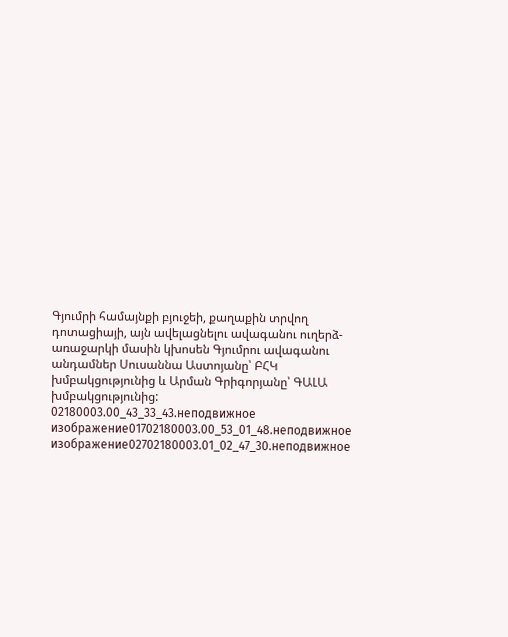Գյումրի համայնքի բյուջեի, քաղաքին տրվող դոտացիայի, այն ավելացնելու ավագանու ուղերձ-առաջարկի մասին կխոսեն Գյումրու ավագանու անդամներ Սուսաննա Աստոյանը՝ ԲՀԿ խմբակցությունից և Արման Գրիգորյանը՝ ԳԱԼԱ խմբակցությունից: 02180003.00_43_33_43.неподвижное изображение01702180003.00_53_01_48.неподвижное изображение02702180003.01_02_47_30.неподвижное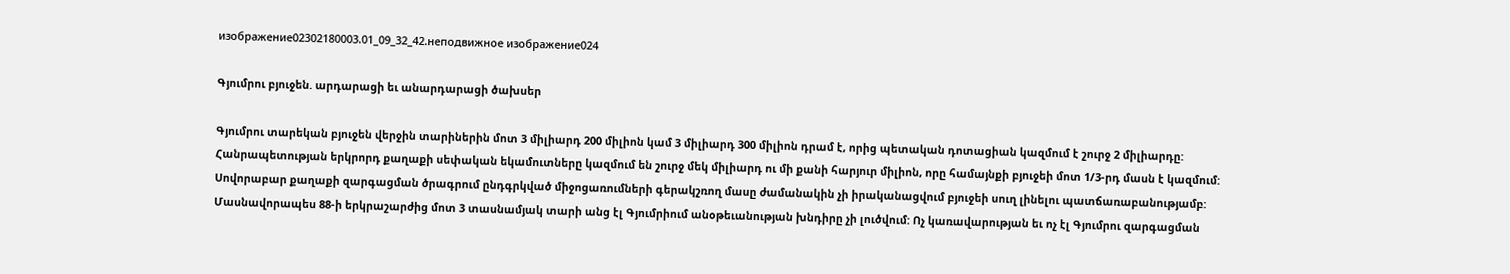изображение02302180003.01_09_32_42.неподвижное изображение024

Գյումրու բյուջեն. արդարացի եւ անարդարացի ծախսեր

Գյումրու տարեկան բյուջեն վերջին տարիներին մոտ 3 միլիարդ 200 միլիոն կամ 3 միլիարդ 300 միլիոն դրամ է, որից պետական դոտացիան կազմում է շուրջ 2 միլիարդը: Հանրապետության երկրորդ քաղաքի սեփական եկամուտները կազմում են շուրջ մեկ միլիարդ ու մի քանի հարյուր միլիոն, որը համայնքի բյուջեի մոտ 1/3-րդ մասն է կազմում: Սովորաբար քաղաքի զարգացման ծրագրում ընդգրկված միջոցառումների գերակշռող մասը ժամանակին չի իրականացվում բյուջեի սուղ լինելու պատճառաբանությամբ: Մասնավորապես 88-ի երկրաշարժից մոտ 3 տասնամյակ տարի անց էլ Գյումրիում անօթեւանության խնդիրը չի լուծվում: Ոչ կառավարության եւ ոչ էլ Գյումրու զարգացման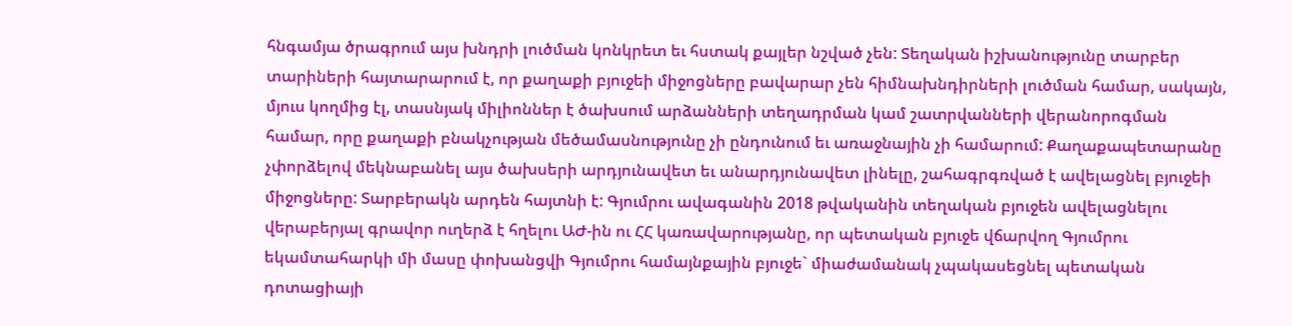հնգամյա ծրագրում այս խնդրի լուծման կոնկրետ եւ հստակ քայլեր նշված չեն: Տեղական իշխանությունը տարբեր տարիների հայտարարում է, որ քաղաքի բյուջեի միջոցները բավարար չեն հիմնախնդիրների լուծման համար, սակայն, մյուս կողմից էլ, տասնյակ միլիոններ է ծախսում արձանների տեղադրման կամ շատրվանների վերանորոգման համար, որը քաղաքի բնակչության մեծամասնությունը չի ընդունում եւ առաջնային չի համարում: Քաղաքապետարանը չփորձելով մեկնաբանել այս ծախսերի արդյունավետ եւ անարդյունավետ լինելը, շահագրգռված է ավելացնել բյուջեի միջոցները: Տարբերակն արդեն հայտնի է: Գյումրու ավագանին 2018 թվականին տեղական բյուջեն ավելացնելու վերաբերյալ գրավոր ուղերձ է հղելու ԱԺ-ին ու ՀՀ կառավարությանը, որ պետական բյուջե վճարվող Գյումրու եկամտահարկի մի մասը փոխանցվի Գյումրու համայնքային բյուջե` միաժամանակ չպակասեցնել պետական դոտացիայի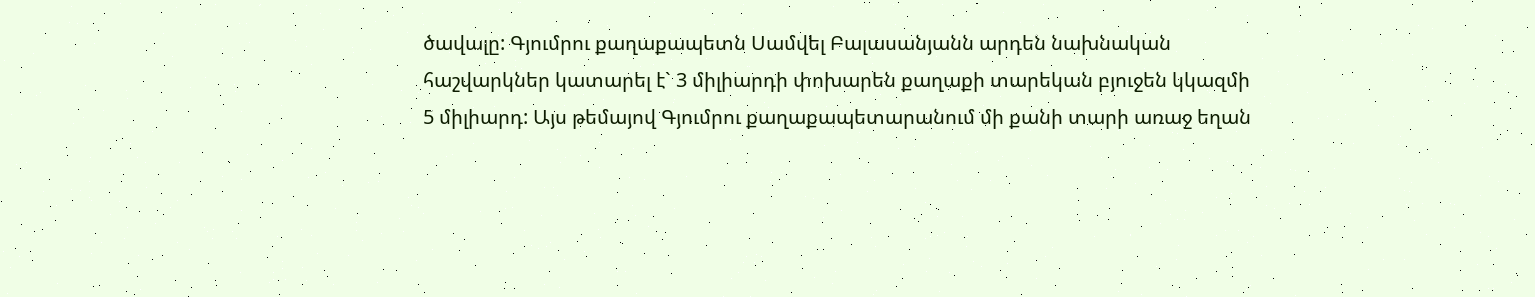ծավալը: Գյումրու քաղաքապետն Սամվել Բալասանյանն արդեն նախնական հաշվարկներ կատարել է` 3 միլիարդի փոխարեն քաղաքի տարեկան բյուջեն կկազմի 5 միլիարդ: Այս թեմայով Գյումրու քաղաքապետարանում մի քանի տարի առաջ եղան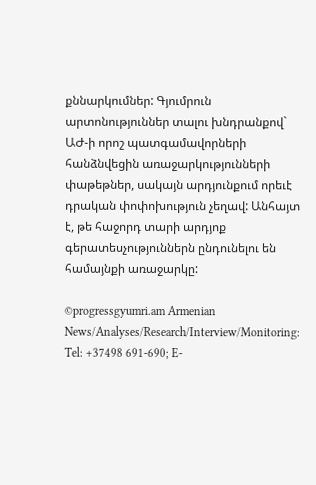քննարկումներ: Գյումրուն արտոնություններ տալու խնդրանքով` ԱԺ-ի որոշ պատգամավորների հանձնվեցին առաջարկությունների փաթեթներ, սակայն արդյունքում որեւէ դրական փոփոխություն չեղավ: Անհայտ է, թե հաջորդ տարի արդյոք գերատեսչություններն ընդունելու են համայնքի առաջարկը:

©progressgyumri.am Armenian News/Analyses/Research/Interview/Monitoring: Tel: +37498 691-690; E-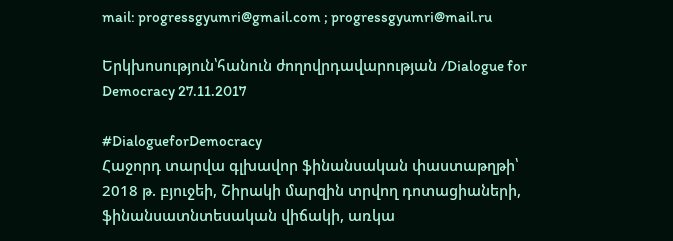mail: progressgyumri@gmail.com ; progressgyumri@mail.ru

Երկխոսություն՝հանուն ժողովրդավարության /Dialogue for Democracy 27.11.2017

#DialogueforDemocracy
Հաջորդ տարվա գլխավոր ֆինանսական փաստաթղթի՝ 2018 թ. բյուջեի, Շիրակի մարզին տրվող դոտացիաների, ֆինանսատնտեսական վիճակի, առկա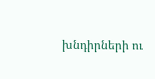խնդիրների ու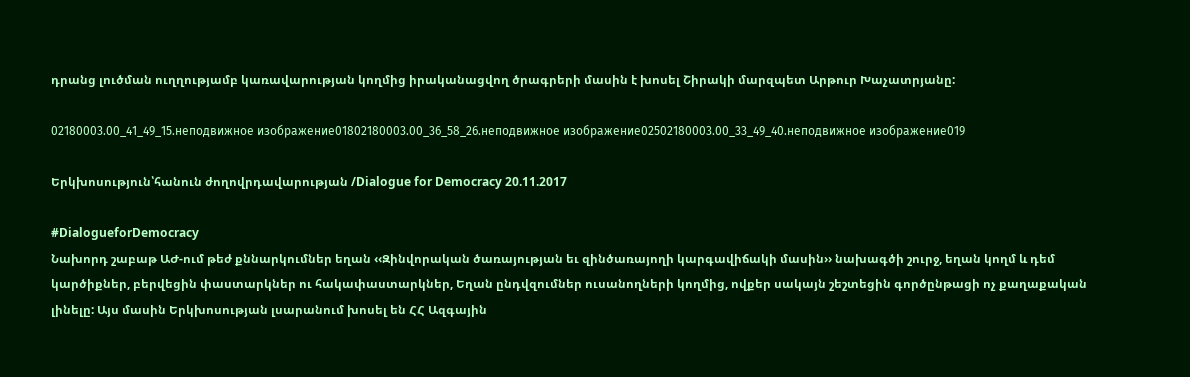դրանց լուծման ուղղությամբ կառավարության կողմից իրականացվող ծրագրերի մասին է խոսել Շիրակի մարզպետ Արթուր Խաչատրյանը:

02180003.00_41_49_15.неподвижное изображение01802180003.00_36_58_26.неподвижное изображение02502180003.00_33_49_40.неподвижное изображение019

Երկխոսություն՝հանուն ժողովրդավարության /Dialogue for Democracy 20.11.2017

#DialogueforDemocracy
Նախորդ շաբաթ ԱԺ-ում թեժ քննարկումներ եղան ‹‹Զինվորական ծառայության եւ զինծառայողի կարգավիճակի մասին›› նախագծի շուրջ, եղան կողմ և դեմ կարծիքներ, բերվեցին փաստարկներ ու հակափաստարկներ, Եղան ընդվզումներ ուսանողների կողմից, ովքեր սակայն շեշտեցին գործընթացի ոչ քաղաքական լինելը: Այս մասին Երկխոսության լսարանում խոսել են ՀՀ Ազգային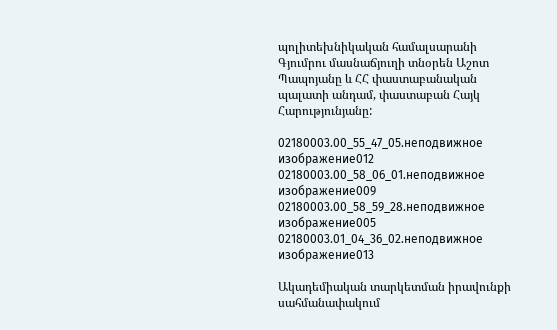պոլիտեխնիկական համալսարանի Գյումրու մասնաճյուղի տնօրեն Աշոտ Պապոյանը և ՀՀ փաստաբանական պալատի անդամ, փաստաբան Հայկ Հարությունյանը:

02180003.00_55_47_05.неподвижное изображение012 02180003.00_58_06_01.неподвижное изображение009 02180003.00_58_59_28.неподвижное изображение005 02180003.01_04_36_02.неподвижное изображение013

Ակադեմիական տարկետման իրավունքի սահմանափակում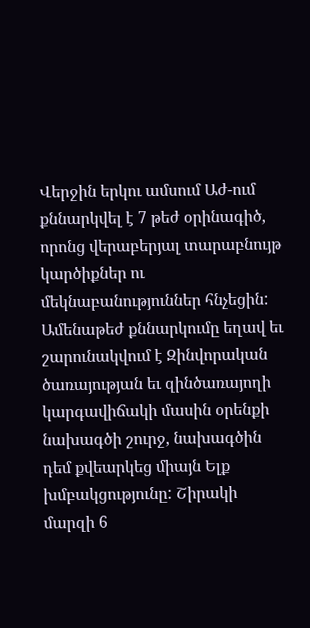Վերջին երկու ամսում Աժ-ում քննարկվել է 7 թեժ օրինագիծ, որոնց վերաբերյալ տարաբնույթ կարծիքներ ու մեկնաբանություններ հնչեցին: Ամենաթեժ քննարկումը եղավ եւ շարունակվում է Զինվորական ծառայության եւ զինծառայողի կարգավիճակի մասին օրենքի նախագծի շուրջ, նախագծին դեմ քվեարկեց միայն Ելք խմբակցությունը: Շիրակի մարզի 6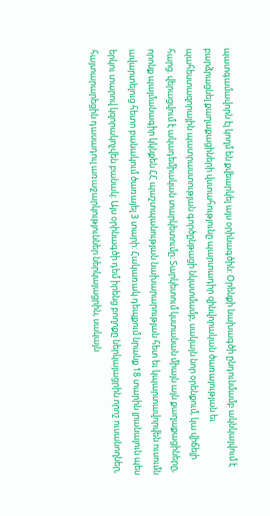պատգամավորն էլ կողմ են քվեարկել այս օրինագծին: Օրենքի նախագծի ընդունմամբ ակնկալվում է բարձրացնել քաղաքացիների վստահությունը պարտադիր զինվորական ծառայության եւ պահեստազորային պատրաստության գործընթացի նկատմամբ, սակայն նոր օրենքում, կա վիճելի հարց. վերացվում է ակադեմիական տարկետումը: Տարկետում կստանան միայն այն քաղաքացիները, որոնք պայմանագիր կկնքեն ՀՀ պաշտպանության նախարարության հետ եւ կպարտավորվեն ուսումն ավարտելուց հետո բանակում ծառայել 3 տարի: Հակառակ դեպքում նրանք 18 տարին լրանալուն պես երկու տարով կզորակոչվեն բանակ: Այս օրինագծի դեմ իրենց բողոքը ներկայացրին որոշ ուսանողներ, հայտարարեցին դասադուլ առաջարկություններ ներկայացրին, սակայն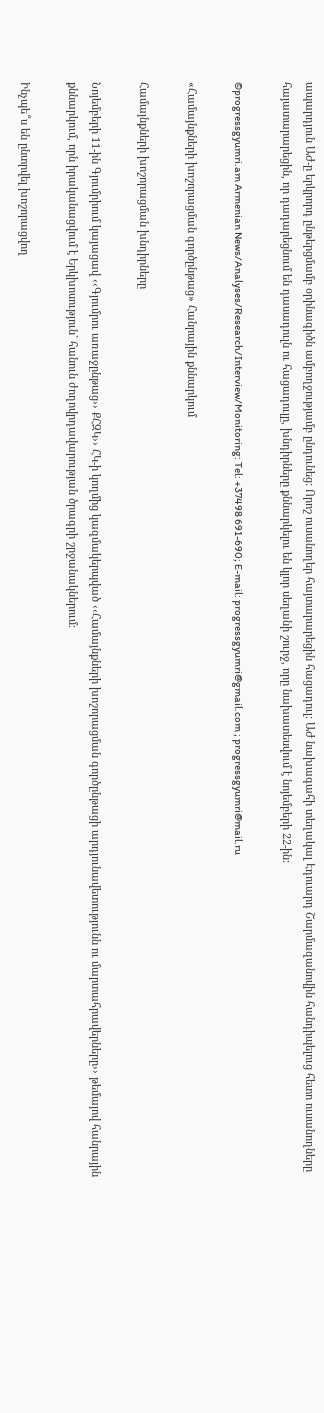ապարդյուն ԱԺ-ը երկրորդ ընթերցմամբ օրինագիծն ամբողջությամբ ընդունեց: Որոշ ուսանողեր հայտարարեցին հացադուլ: ԱԺ նախագահի տեղակալ Էդուարդ Շարմազանովին հանդիպելուց հետո ուսանողները հայատարարեցին, որ դադարեցնում են դասադուլն ու հացադուլը, խնդիրները քննարկելու են կլոր սեղանի շուրջ, որը նախատեսվում է նոյեմբերի 22-ին:

©progressgyumri.am Armenian News/Analyses/Research/Interview/Monitoring: Tel: +37498 691-690; E-mail: progressgyumri@gmail.com ; progressgyumri@mail.ru

«Համայնքների խոշորացման գործընթաց» Հանրային քննարկում

Համայնքների խոշորացման խնդիրները

Նոյեմբերի 11-ին Գյումրիում կայացավ ‹‹Գյումրու առաջընթաց›› ՔՀԶԿ›› ՀԿ-ի կողմից կազմակերպված ‹‹Համայնքների խոշորացման գործընթացի արդյունավետությունն ու մարտահրավերները›› թեմայով հանրային քննարկում, որն իրականացվում է Երկխոսություն` հանուն ժողովրդավարության ծրագրի շրջանակներում։

Ինչպե՞ս են ընտրվել խոշորացվող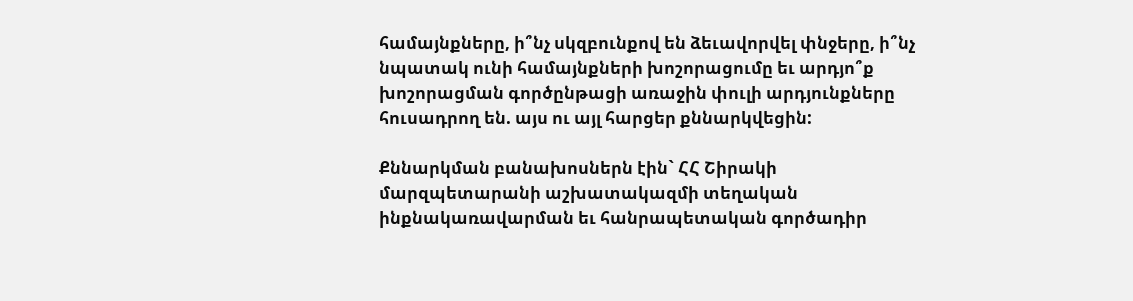համայնքները, ի՞նչ սկզբունքով են ձեւավորվել փնջերը, ի՞նչ նպատակ ունի համայնքների խոշորացումը եւ արդյո՞ք խոշորացման գործընթացի առաջին փուլի արդյունքները հուսադրող են. այս ու այլ հարցեր քննարկվեցին:

Քննարկման բանախոսներն էին` ՀՀ Շիրակի մարզպետարանի աշխատակազմի տեղական ինքնակառավարման եւ հանրապետական գործադիր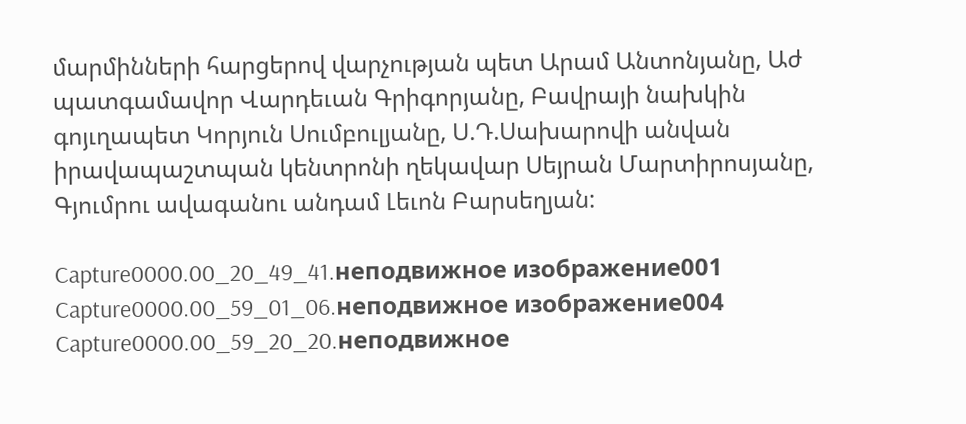մարմինների հարցերով վարչության պետ Արամ Անտոնյանը, Աժ պատգամավոր Վարդեւան Գրիգորյանը, Բավրայի նախկին գոյւղապետ Կորյուն Սումբուլյանը, Ս.Դ.Սախարովի անվան իրավապաշտպան կենտրոնի ղեկավար Սեյրան Մարտիրոսյանը, Գյումրու ավագանու անդամ Լեւոն Բարսեղյան:

Capture0000.00_20_49_41.неподвижное изображение001 Capture0000.00_59_01_06.неподвижное изображение004 Capture0000.00_59_20_20.неподвижное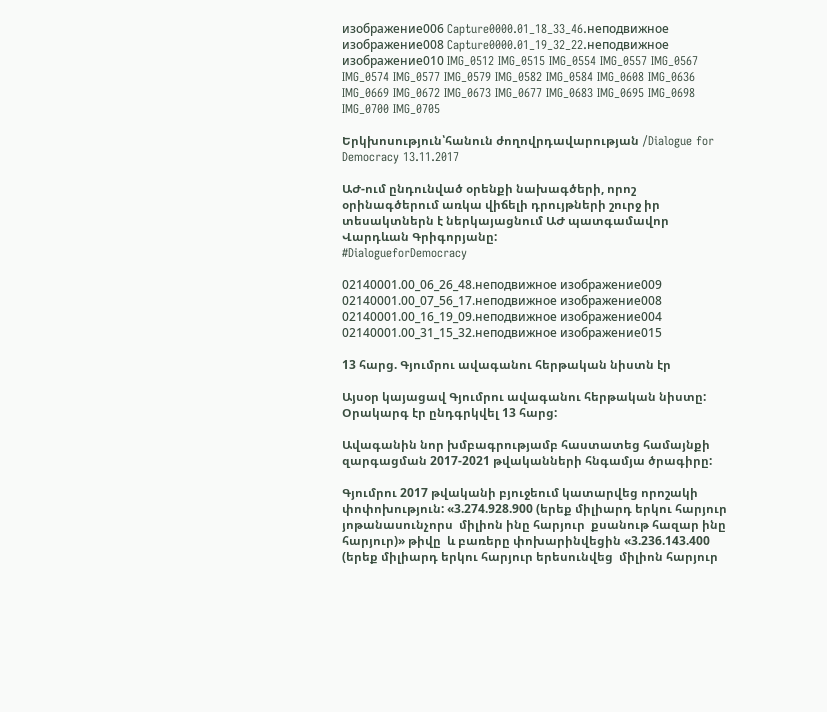изображение006 Capture0000.01_18_33_46.неподвижное изображение008 Capture0000.01_19_32_22.неподвижное изображение010 IMG_0512 IMG_0515 IMG_0554 IMG_0557 IMG_0567 IMG_0574 IMG_0577 IMG_0579 IMG_0582 IMG_0584 IMG_0608 IMG_0636 IMG_0669 IMG_0672 IMG_0673 IMG_0677 IMG_0683 IMG_0695 IMG_0698 IMG_0700 IMG_0705

Երկխոսություն՝հանուն ժողովրդավարության /Dialogue for Democracy 13.11.2017

ԱԺ-ում ընդունված օրենքի նախագծերի, որոշ օրինագծերում առկա վիճելի դրույթների շուրջ իր տեսակտներն է ներկայացնում ԱԺ պատգամավոր Վարդևան Գրիգորյանը:
#DialogueforDemocracy

02140001.00_06_26_48.неподвижное изображение009 02140001.00_07_56_17.неподвижное изображение008 02140001.00_16_19_09.неподвижное изображение004 02140001.00_31_15_32.неподвижное изображение015

13 հարց. Գյումրու ավագանու հերթական նիստն էր

Այսօր կայացավ Գյումրու ավագանու հերթական նիստը: Օրակարգ էր ընդգրկվել 13 հարց:

Ավագանին նոր խմբագրությամբ հաստատեց համայնքի զարգացման 2017-2021 թվականների հնգամյա ծրագիրը:

Գյումրու 2017 թվականի բյուջեում կատարվեց որոշակի փոփոխություն: «3.274.928.900 (երեք միլիարդ երկու հարյուր յոթանասունչորս  միլիոն ինը հարյուր  քսանութ հազար ինը  հարյուր)» թիվը  և բառերը փոխարինվեցին «3.236.143.400 (երեք միլիարդ երկու հարյուր երեսունվեց  միլիոն հարյուր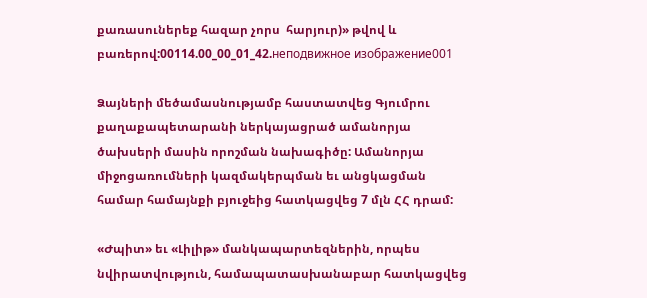քառասուներեք հազար չորս  հարյուր)» թվով և բառերով:00114.00_00_01_42.неподвижное изображение001

Ձայների մեծամասնությամբ հաստատվեց Գյումրու քաղաքապետարանի ներկայացրած ամանորյա ծախսերի մասին որոշման նախագիծը: Ամանորյա միջոցառումների կազմակերպման եւ անցկացման համար համայնքի բյուջեից հատկացվեց 7 մլն ՀՀ դրամ:

«Ժպիտ» եւ «Լիլիթ» մանկապարտեզներին, որպես նվիրատվություն, համապատասխանաբար հատկացվեց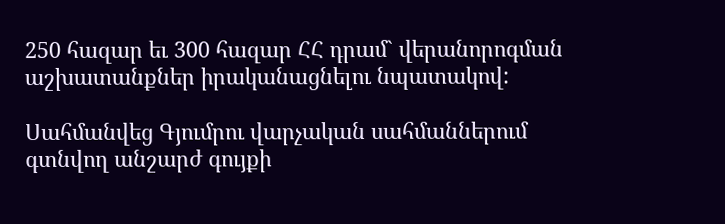250 հազար եւ 300 հազար ՀՀ դրամ` վերանորոգման աշխատանքներ իրականացնելու նպատակով:

Սահմանվեց Գյումրու վարչական սահմաններում գտնվող անշարժ գույքի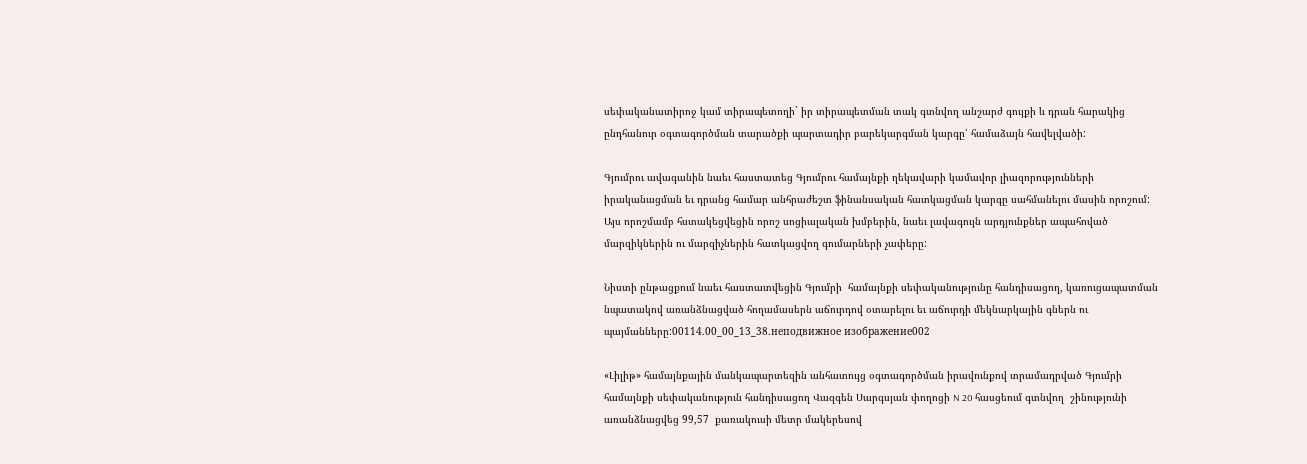սեփականատիրոջ կամ տիրապետողի` իր տիրապետման տակ գտնվող անշարժ գույքի և դրան հարակից ընդհանուր օգտագործման տարածքի պարտադիր բարեկարգման կարգը՝ համաձայն հավելվածի:

Գյումրու ավագանին նաեւ հաստատեց Գյումրու համայնքի ղեկավարի կամավոր լիազորությունների իրականացման եւ դրանց համար անհրաժեշտ ֆինանսական հատկացման կարգը սահմանելու մասին որոշում: Այս որոշմամբ հստակեցվեցին որոշ սոցիալական խմբերին, նաեւ լավագույն արդյունքներ ապահոված մարզիկներին ու մարզիչներին հատկացվող գումարների չափերը:

Նիստի ընթացքում նաեւ հաստատվեցին Գյումրի  համայնքի սեփականությունը հանդիսացող, կառուցապատման նպատակով առանձնացված հողամասերն աճուրդով օտարելու եւ աճուրդի մեկնարկային գներն ու պայմանները:00114.00_00_13_38.неподвижное изображение002

«Լիլիթ» համայնքային մանկապարտեզին անհատույց օգտագործման իրավունքով տրամադրված Գյումրի համայնքի սեփականություն հանդիսացող Վազգեն Սարգսյան փողոցի N 20 հասցեում գտնվող  շինությունի առանձնացվեց 99,57  քառակուսի մետր մակերեսով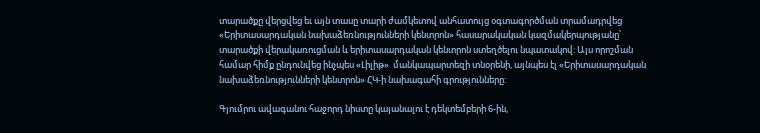տարածքը վերցվեց եւ այն տասը տարի ժամկետով անհատույց օգտագործման տրամադրվեց «Երիտասարդական նախաձեռնությունների կենտրոն» հասարակական կազմակերպությանը՝ տարածքի վերակառուցման և երիտասարդական կենտրոն ստեղծելու նպատակով: Այս որոշման համար հիմք ընդունվեց ինչպես «Լիլիթ»  մանկապարտեզի տնօրենի, այնպես էլ «Երիտասարդական նախաձեռնությունների կենտրոն» ՀԿ-ի նախագահի գրությունները:

Գյումրու ավագանու հաջորդ նիստը կայանալու է դեկտեմբերի 6-ին,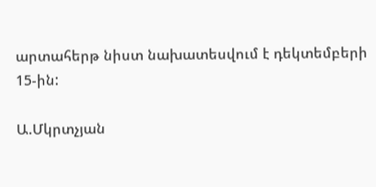արտահերթ նիստ նախատեսվում է դեկտեմբերի 15-ին:

Ա.Մկրտչյան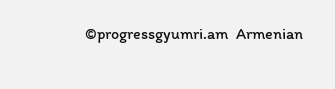©progressgyumri.am  Armenian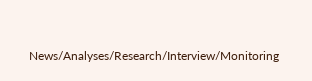News/Analyses/Research/Interview/Monitoring